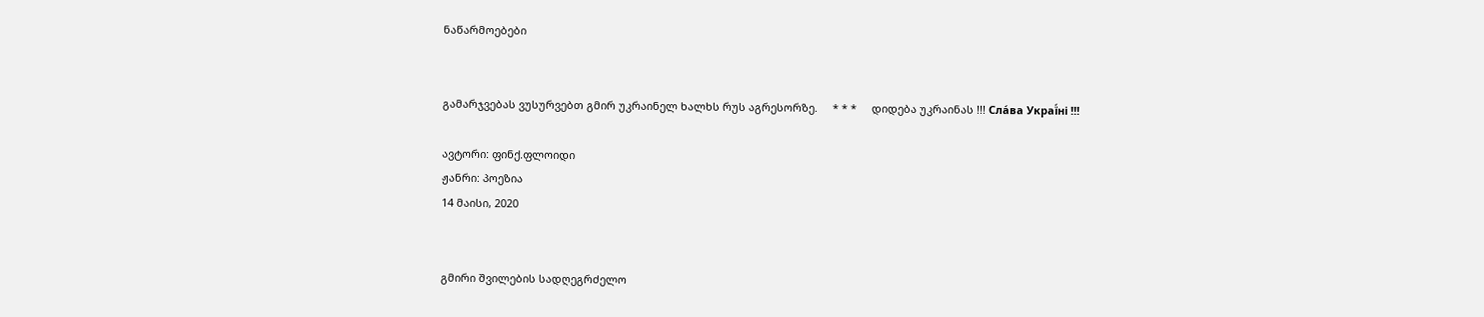ნაწარმოებები


გამარჯვებას ვუსურვებთ გმირ უკრაინელ ხალხს რუს აგრესორზე.     * * *     დიდება უკრაინას !!! Сла́ва Украї́ні !!!

ავტორი: ფინქ.ფლოიდი
ჟანრი: პოეზია
14 მაისი, 2020


გმირი შვილების სადღეგრძელო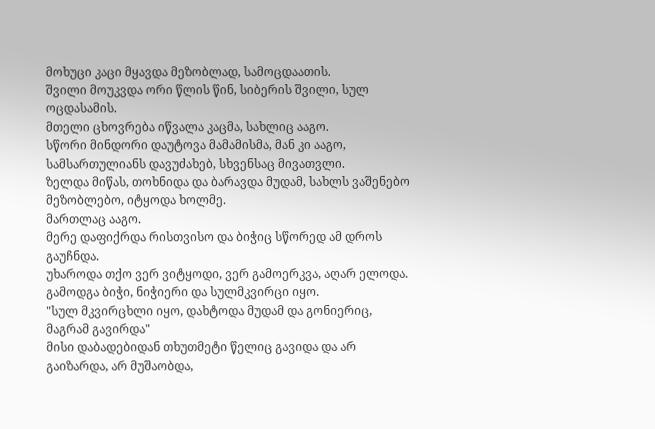მოხუცი კაცი მყავდა მეზობლად, სამოცდაათის.
შვილი მოუკვდა ორი წლის წინ, სიბერის შვილი, სულ ოცდასამის.
მთელი ცხოვრება იწვალა კაცმა, სახლიც ააგო.
სწორი მინდორი დაუტოვა მამამისმა, მან კი ააგო, სამსართულიანს დავუძახებ, სხვენსაც მივათვლი.
ზელდა მიწას, თოხნიდა და ბარავდა მუდამ, სახლს ვაშენებო მეზობლებო, იტყოდა ხოლმე.
მართლაც ააგო.
მერე დაფიქრდა რისთვისო და ბიჭიც სწორედ ამ დროს გაუჩნდა.
უხაროდა თქო ვერ ვიტყოდი, ვერ გამოერკვა, აღარ ელოდა.
გამოდგა ბიჭი, ნიჭიერი და სულმკვირცი იყო.
"სულ მკვირცხლი იყო, დახტოდა მუდამ და გონიერიც, მაგრამ გავირდა"
მისი დაბადებიდან თხუთმეტი წელიც გავიდა და არ გაიზარდა, არ მუშაობდა,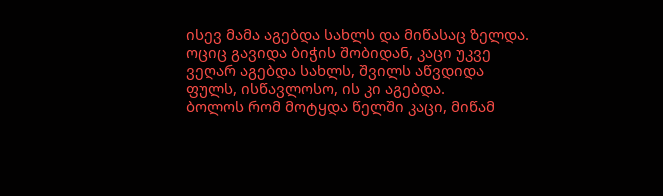ისევ მამა აგებდა სახლს და მიწასაც ზელდა.
ოციც გავიდა ბიჭის შობიდან, კაცი უკვე ვეღარ აგებდა სახლს, შვილს აწვდიდა ფულს, ისწავლოსო, ის კი აგებდა.
ბოლოს რომ მოტყდა წელში კაცი, მიწამ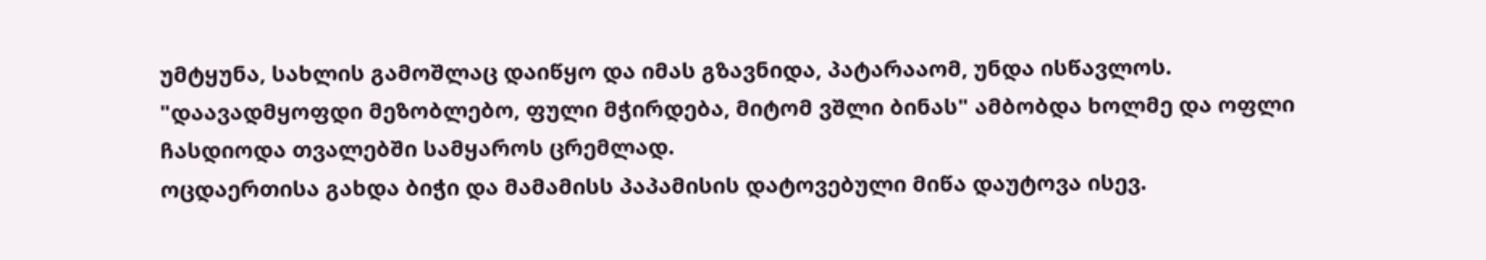უმტყუნა, სახლის გამოშლაც დაიწყო და იმას გზავნიდა, პატარააომ, უნდა ისწავლოს.
"დაავადმყოფდი მეზობლებო, ფული მჭირდება, მიტომ ვშლი ბინას" ამბობდა ხოლმე და ოფლი ჩასდიოდა თვალებში სამყაროს ცრემლად.
ოცდაერთისა გახდა ბიჭი და მამამისს პაპამისის დატოვებული მიწა დაუტოვა ისევ.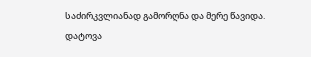საძირკვლიანად გამორღნა და მერე წავიდა.
დატოვა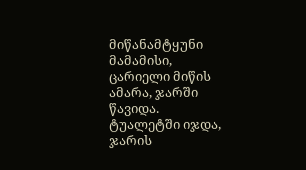მიწანამტყუნი მამამისი, ცარიელი მიწის ამარა, ჯარში წავიდა.
ტუალეტში იჯდა, ჯარის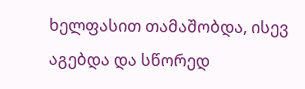ხელფასით თამაშობდა, ისევ აგებდა და სწორედ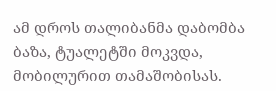ამ დროს თალიბანმა დაბომბა ბაზა, ტუალეტში მოკვდა, მობილურით თამაშობისას.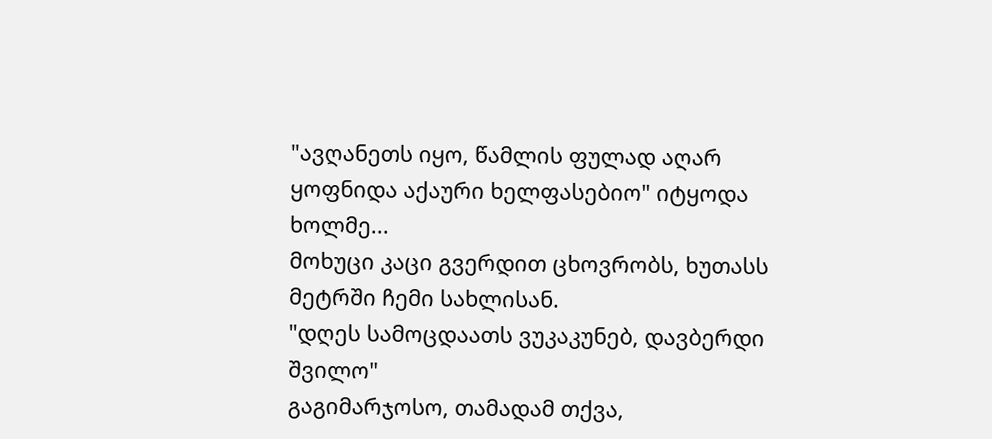"ავღანეთს იყო, წამლის ფულად აღარ ყოფნიდა აქაური ხელფასებიო" იტყოდა ხოლმე...
მოხუცი კაცი გვერდით ცხოვრობს, ხუთასს მეტრში ჩემი სახლისან.
"დღეს სამოცდაათს ვუკაკუნებ, დავბერდი შვილო"
გაგიმარჯოსო, თამადამ თქვა,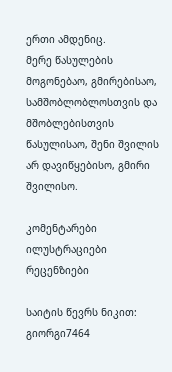ერთი ამდენიც.
მერე წასულების მოგონებაო, გმირებისაო, სამშობლობლოსთვის და მშობლებისთვის წასულისაო, შენი შვილის არ დავიწყებისო, გმირი შვილისო.

კომენტარები ილუსტრაციები რეცენზიები

საიტის წევრს ნიკით:  გიორგი7464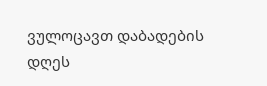ვულოცავთ დაბადების დღეს